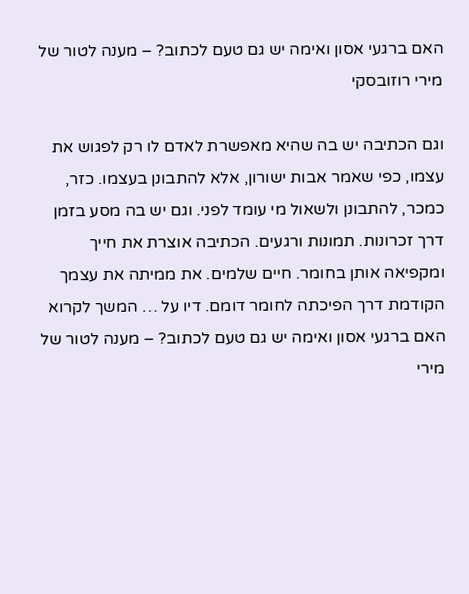האם ברגעי אסון ואימה יש גם טעם לכתוב? – מענה לטור של מירי רוזובסקי

וגם הכתיבה יש בה שהיא מאפשרת לאדם לו רק לפגוש את עצמו, כפי שאמר אבות ישורון, אלא להתבונן בעצמו. כזר, כמכר, להתבונן ולשאול מי עומד לפני. וגם יש בה מסע בזמן דרך זכרונות. תמונות ורגעים. הכתיבה אוצרת את חייך ומקפיאה אותן בחומר. חיים שלמים. את ממיתה את עצמך הקודמת דרך הפיכתה לחומר דומם. דיו על … המשך לקרוא האם ברגעי אסון ואימה יש גם טעם לכתוב? – מענה לטור של מירי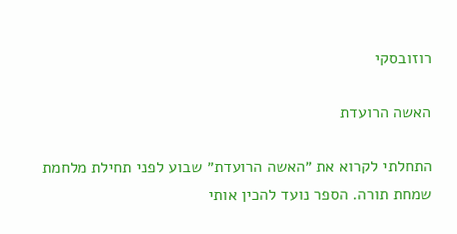רוזובסקי

האשה הרועדת

התחלתי לקרוא את ״האשה הרועדת״ שבוע לפני תחילת מלחמת שמחת תורה. הספר נועד להכין אותי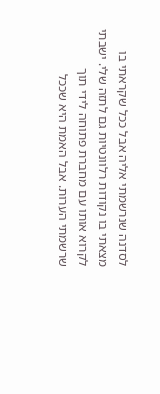לסדנה שנרשמתי אליה אבל ככל שקראתי בו מצאתי בו נקודות רלוונטיות גם לתזה שלי. ישבתי לקרוא אותו עם מחברת פתוחה לידי תוך שרשמתי הערות. אבל האמת היא שככל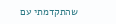שהתקדמתי עם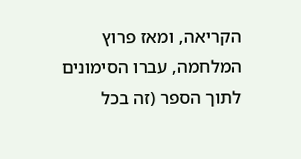הקריאה, ומאז פרוץ המלחמה, עברו הסימונים לתוך הספר (זה בכל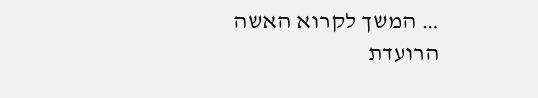… המשך לקרוא האשה הרועדת